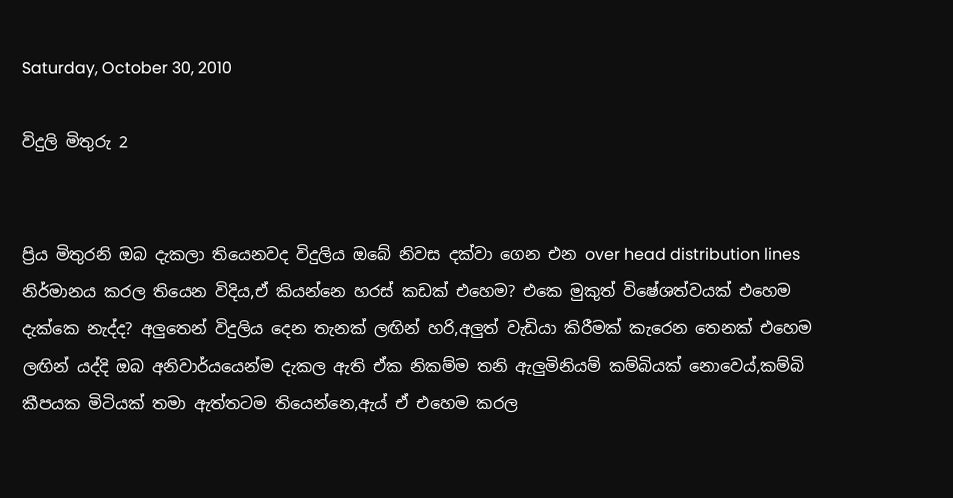Saturday, October 30, 2010

විදුලි මිතුරු 2


ප්‍රිය මිතුරනි ඔබ දැකලා තියෙනවද විදුලිය ඔබේ නිවස දක්වා ගෙන එන over head distribution lines නිර්මානය කරල තියෙන විදිය,ඒ කියන්නෙ හරස් කඩක් එහෙම? එකෙ මුකුත් විෂේශත්වයක් එහෙම දැක්කෙ නැද්ද? අලුතෙන් විදුලිය දෙන තැනක් ලඟින් හරි,අලුත් වැඩියා කිරීමක් කැරෙන තෙනක් එහෙම ලඟින් යද්දි ඔබ අනිවාර්යයෙන්ම දැකල ඇති ඒක නිකම්ම තනි ඇලුමිනියම් කම්බියක් නොවෙය්,කම්බි කීපයක මිටියක් තමා ඇත්තටම තියෙන්නෙ,ඇය් ඒ එහෙම කරල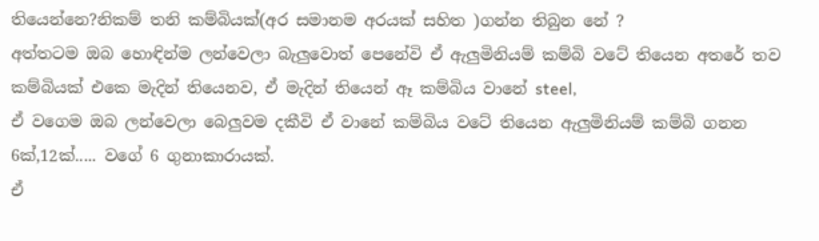තියෙන්නෙ?නිකම් තනි කම්බියක්(අර සමානම අරයක් සහිත )ගන්න තිබුන නේ ?
අත්තටම ඔබ හොඳින්ම ලන්වෙලා බැලුවොත් පෙනේවි ඒ ඇලුමිනියම් කම්බි වටේ තියෙන අතරේ තව කම්බියක් එකෙ මැදින් තියෙනව, ඒ මැදින් තියෙන් ඈ කම්බිය වානේ steel,
ඒ වගෙම ඔබ ලන්වෙලා බෙලුවම දකීවි ඒ වානේ කම්බිය වටේ තියෙන ඇලුමිනියම් කම්බි ගනන 6ක්,12ක්..... වගේ 6 ගුනාකාරායක්.
ඒ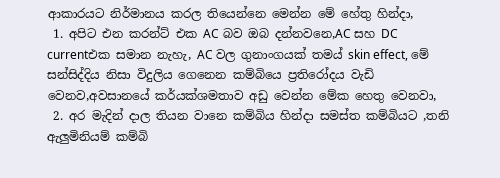ආකාරයට නිර්මානය කරල තියෙන්නෙ මෙන්න මේ හේතු හින්දා,
 1. අපිට එන කරන්ට් එක AC බව ඔබ දන්නවනෙ,AC සහ DC currentඑක සමාන නැහැ, AC වල ගුනාංගයක් තමය් skin effect, මේ සන්සිද්දිය නිසා විදුලිය ගෙනෙන කම්බියෙ ප්‍රතිරෝදය වැඩි වෙනව,අවසානයේ කර්යක්ශමතාව අඩු වෙන්න මේක හෙතු වෙනවා,
 2. අර මැදින් දාල තියන වානෙ කම්බිය හින්දා සමස්ත කම්බියට ,තනි ඇලුමිනියම් කම්බි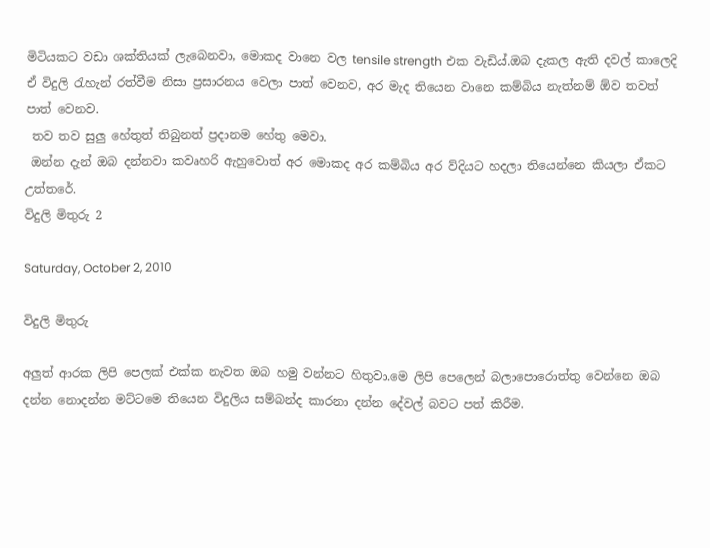මිටියකට වඩා ශක්තියක් ලැබෙනවා, මොකද වානෙ වල tensile strength එක වැඩිය්.ඔබ දැකල ඇති දවල් කාලෙදි ඒ විදුලි රැහැන් රත්වීම නිසා ප්‍රසාරනය වෙලා පාත් වෙනව, අර මැද තියෙන වානෙ කම්බිය නැත්නම් ඕව තවත්  පාත් වෙනව.
 තව තව සුලු හේතුත් තිබුනත් ප්‍රදානම හේතු මෙවා.
 ඔන්න දැන් ඔබ දන්නවා කවෘහරි ඇහුවොත් අර මොකද අර කම්බිය අර ව්දියට හදලා තියෙන්නෙ කියලා ඒකට උත්තරේ.
විදුලි මිතුරු 2

Saturday, October 2, 2010

විදුලි මිතුරු

අලුත් ආරක ලිපි පෙලක් එක්ක නැවත ඔබ හමු වන්නට හිතුවා.මෙ ලිපි පෙලෙන් බලාපොරොත්තු වෙන්නෙ ඔබ දන්න නොදන්න මට්ටමෙ තියෙන විදුලිය සම්බන්ද කාරනා දන්න දේවල් බවට පත් කිරීම.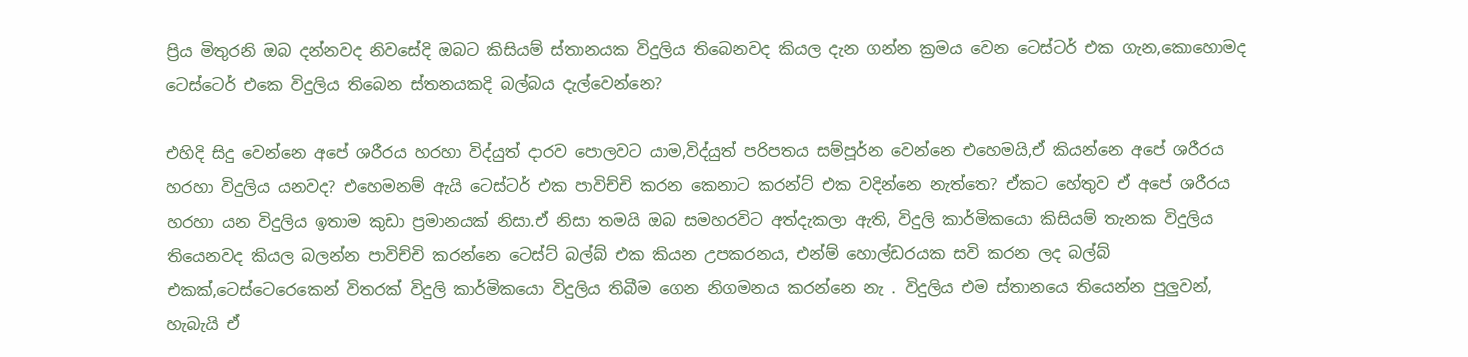ප්‍රිය මිතුරනි ඔබ දන්නවද නිවසේදි ඔබට කිසියම් ස්තානයක විදුලිය තිබෙනවද කියල දැන ගන්න ක්‍රමය වෙන ටෙස්ටර් එක ගැන,කොහොමද ටෙස්ටෙර් එකෙ විදුලිය තිබෙන ස්තනයකදි බල්බය දැල්වෙන්නෙ?

එහිදි සිදු වෙන්නෙ අපේ ශරීරය හරහා විද්යුත් දාරව පොලවට යාම,විද්යුත් පරිපතය සම්පූර්න වෙන්නෙ එහෙමයි,ඒ කියන්නෙ අපේ ශරීරය හරහා විදුලිය යනවද? එහෙමනම් ඇයි ටෙස්ටර් එක පාවිච්චි කරන කෙනාට ක‍රන්ට් එක වදින්නෙ නැත්තෙ? ඒකට හේතුව ඒ අපේ ශරීරය හරහා යන විදුලිය ඉතාම කුඩා ප්‍රමානයක් නිසා.ඒ නිසා තමයි ඔබ සමහරවිට අත්දැකලා ඇති, විදුලි කාර්මිකයො කිසියම් තැනක විදුලිය තියෙනවද කියල බලන්න පාවිච්චි කරන්නෙ ටෙස්ට් බල්බ් එක කියන උපකරනය, එන්ම් හොල්ඩරයක සවි කරන ලද බල්බ් එකක්,ටෙස්ටෙරෙකෙන් විතරක් විදුලි කාර්මිකයො විදුලිය තිබීම ගෙන නිගමනය කරන්නෙ නැ . විදුලිය එම ස්තානයෙ තියෙන්න පුලුවන්, හැබැයි ඒ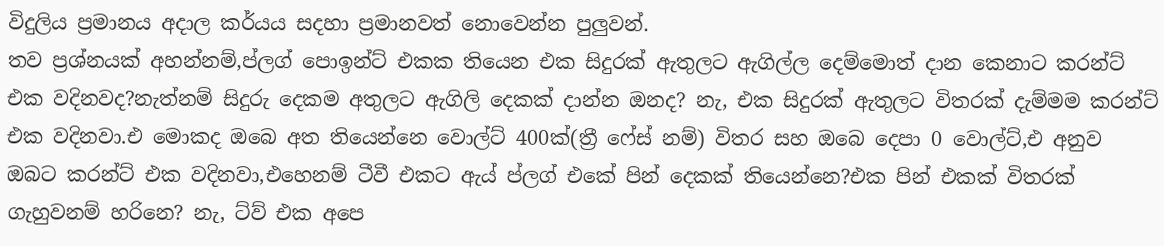විදුලිය ප්‍රමානය අදාල කර්යය සදහා ප්‍රමානවත් නොවෙන්න පුලුවන්.
තව ප්‍රශ්නයක් අහන්නම්,ප්ලග් පොඉන්ට් එකක තියෙන එක සිදුරක් ඇතුලට ඇගිල්ල දෙම්මොත් දාන කෙනාට කරන්ට් එක වදිනවද?නැත්නම් සිදුරු දෙකම අතුලට ඇගිලි දෙකක් දාන්න ඔනද? නැ, එක සිදුරක් ඇතුලට විතරක් දැම්මම කරන්ට් එක වදිනවා.එ මොකද ඔබෙ අත තියෙන්නෙ වොල්ට් 400ක්(ත්‍රී ෆේස් නම්) විතර සහ ඔබෙ දෙපා 0 වොල්ට්,එ අනුව ඔබට කරන්ට් එක වදිනවා,එහෙනම් ටීවී එකට ඇය් ප්ලග් එකේ පින් දෙකක් තියෙන්නෙ?එක පින් එකක් විතරක් ගැහුවනම් හරිනෙ? නැ, ට්ව් එක අපෙ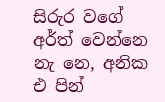සිරුර වගේ අර්ත් වෙන්නෙ නැ නෙ, අනික එ පින්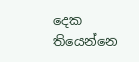දෙක තියෙන්නෙ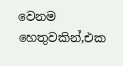වෙනම හෙතුවකින්,එක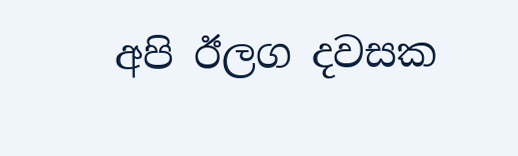අපි ඊලග දවසක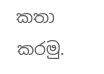කතා කරමු.